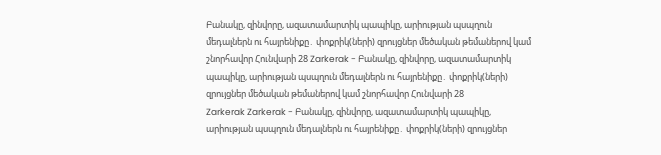Բանակը, զինվորը, ազատամարտիկ պապիկը, արիության պսպղուն մեդալներն ու հայրենիքը․ փոքրիկ(ների) զրույցներ մեծական թեմաներով կամ շնորհավոր Հունվարի 28 Zarkerak - Բանակը, զինվորը, ազատամարտիկ պապիկը, արիության պսպղուն մեդալներն ու հայրենիքը․ փոքրիկ(ների) զրույցներ մեծական թեմաներով կամ շնորհավոր Հունվարի 28
Zarkerak Zarkerak - Բանակը, զինվորը, ազատամարտիկ պապիկը, արիության պսպղուն մեդալներն ու հայրենիքը․ փոքրիկ(ների) զրույցներ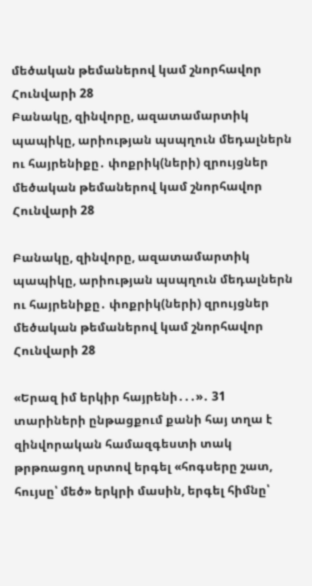մեծական թեմաներով կամ շնորհավոր Հունվարի 28
Բանակը, զինվորը, ազատամարտիկ պապիկը, արիության պսպղուն մեդալներն ու հայրենիքը․ փոքրիկ(ների) զրույցներ մեծական թեմաներով կամ շնորհավոր Հունվարի 28

Բանակը, զինվորը, ազատամարտիկ պապիկը, արիության պսպղուն մեդալներն ու հայրենիքը․ փոքրիկ(ների) զրույցներ մեծական թեմաներով կամ շնորհավոր Հունվարի 28

«Երազ իմ երկիր հայրենի․․․»․ 31 տարիների ընթացքում քանի հայ տղա է զինվորական համազգեստի տակ թրթռացող սրտով երգել «հոգսերը շատ, հույսը՝ մեծ» երկրի մասին, երգել հիմնը՝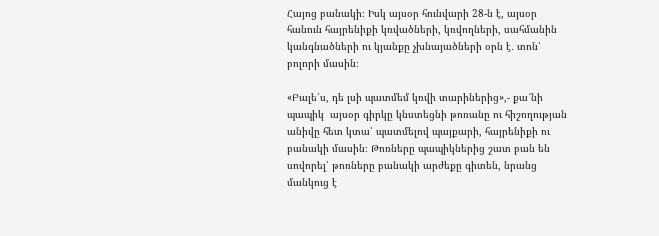Հայոց բանակի։ Իսկ այսօր հունվարի 28-ն է, այսօր հանուն հայրենիքի կռվածների, կռվողների, սահմանին կանգնածների ու կյանքը չխնայածների օրն է․ տոն՝ բոլորի մասին։

«Բալե՛ս, դե լսի պատմեմ կռվի տարիներից»,- քա՜նի պապիկ  այսօր գիրկը կնստեցնի թոռանը ու հիշողության անիվը հետ կտա՝ պատմելով պայքարի, հայրենիքի ու բանակի մասին։ Թոռները պապիկներից շատ բան են սովորել՝ թոռները բանակի արժեքը գիտեն, նրանց մանկուց է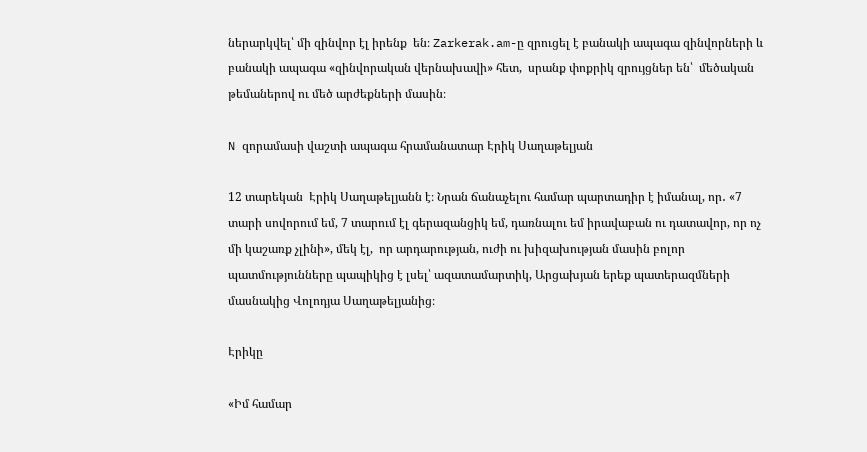ներարկվել՝ մի զինվոր էլ իրենք  են։ Zarkerak.am-ը զրուցել է բանակի ապագա զինվորների և բանակի ապագա «զինվորական վերնախավի» հետ,  սրանք փոքրիկ զրույցներ են՝  մեծական թեմաներով ու մեծ արժեքների մասին։

N զորամասի վաշտի ապագա հրամանատար Էրիկ Սաղաթելյան

12 տարեկան  Էրիկ Սաղաթելյանն է։ Նրան ճանաչելու համար պարտադիր է իմանալ, որ․ «7 տարի սովորում եմ, 7 տարում էլ գերազանցիկ եմ, դառնալու եմ իրավաբան ու դատավոր, որ ոչ մի կաշառք չլինի», մեկ էլ,  որ արդարության, ուժի ու խիզախության մասին բոլոր պատմությունները պապիկից է լսել՝ ազատամարտիկ, Արցախյան երեք պատերազմների մասնակից Վոլոդյա Սաղաթելյանից։

Էրիկը

«Իմ համար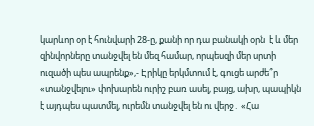կարևոր օր է հունվարի 28-ը, քանի որ դա բանակի օրն  է և մեր զինվորները տանջվել են մեզ համար, որպեսզի մեր սրտի ուզածի պես ապրենք»,- Էրիկը երկմտում է, գուցե արժե՞ր «տանջվելու» փոխարեն ուրիշ բառ ասել, բայց, ախր, պապիկն է այդպես պատմել, ուրեմն տանջվել են ու վերջ․ «Հա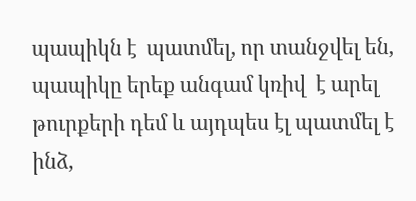պապիկն է  պատմել, որ տանջվել են, պապիկը երեք անգամ կռիվ  է արել թուրքերի դեմ և այդպես էլ պատմել է ինձ,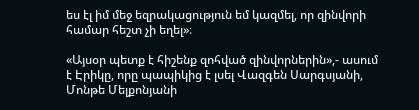ես էլ իմ մեջ եզրակացություն եմ կազմել, որ զինվորի համար հեշտ չի եղել»։

«Այսօր պետք է հիշենք զոհված զինվորներին»,- ասում է Էրիկը, որը պապիկից է լսել Վազգեն Սարգսյանի, Մոնթե Մելքոնյանի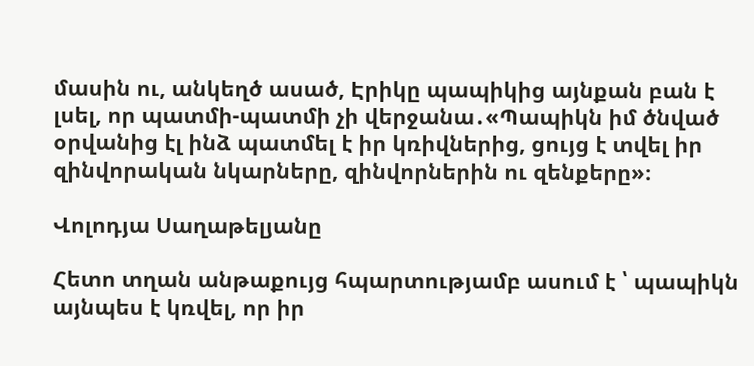մասին ու, անկեղծ ասած, Էրիկը պապիկից այնքան բան է լսել, որ պատմի-պատմի չի վերջանա․«Պապիկն իմ ծնված օրվանից էլ ինձ պատմել է իր կռիվներից, ցույց է տվել իր զինվորական նկարները, զինվորներին ու զենքերը»։

Վոլոդյա Սաղաթելյանը

Հետո տղան անթաքույց հպարտությամբ ասում է ՝ պապիկն այնպես է կռվել, որ իր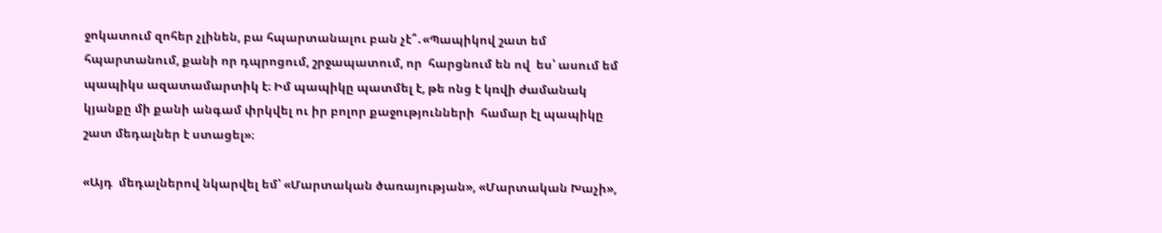ջոկատում զոհեր չլինեն, բա հպարտանալու բան չէ՞․«Պապիկով շատ եմ հպարտանում, քանի որ դպրոցում, շրջապատում, որ  հարցնում են ով  ես՝ ասում եմ պապիկս ազատամարտիկ է։ Իմ պապիկը պատմել է, թե ոնց է կռվի ժամանակ կյանքը մի քանի անգամ փրկվել ու իր բոլոր քաջությունների  համար էլ պապիկը շատ մեդալներ է ստացել»։

«Այդ  մեդալներով նկարվել եմ՝ «Մարտական ծառայության», «Մարտական Խաչի»,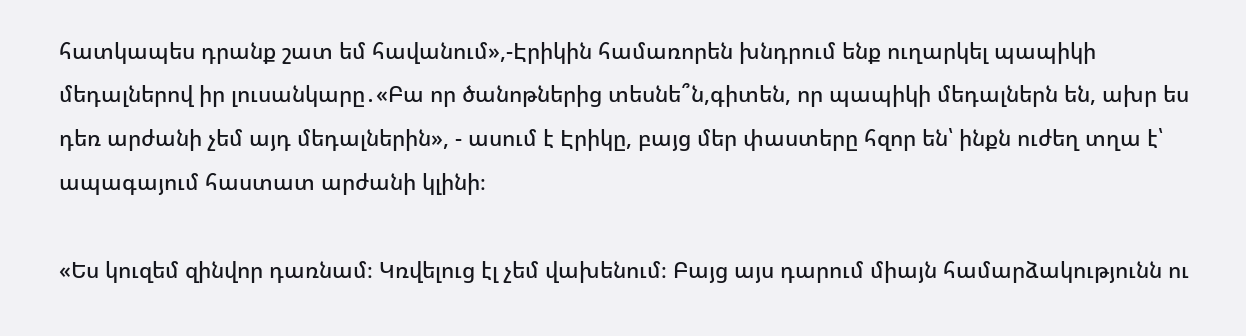հատկապես դրանք շատ եմ հավանում»,-Էրիկին համառորեն խնդրում ենք ուղարկել պապիկի մեդալներով իր լուսանկարը․«Բա որ ծանոթներից տեսնե՞ն,գիտեն, որ պապիկի մեդալներն են, ախր ես դեռ արժանի չեմ այդ մեդալներին», - ասում է Էրիկը, բայց մեր փաստերը հզոր են՝ ինքն ուժեղ տղա է՝ ապագայում հաստատ արժանի կլինի։

«Ես կուզեմ զինվոր դառնամ։ Կռվելուց էլ չեմ վախենում։ Բայց այս դարում միայն համարձակությունն ու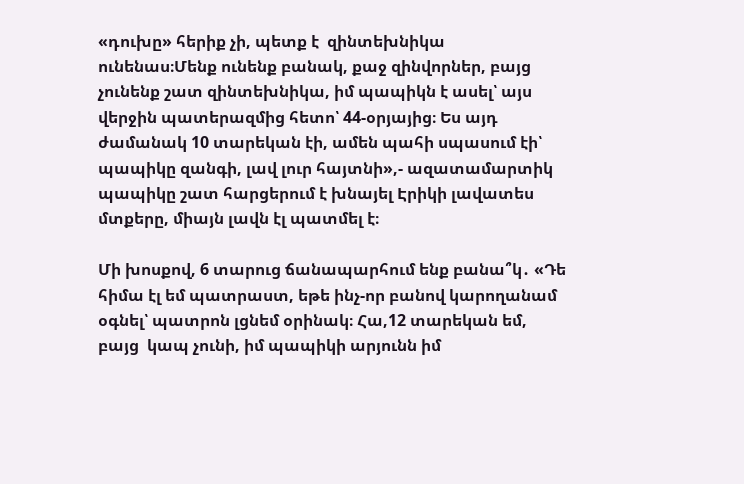«դուխը» հերիք չի, պետք է  զինտեխնիկա ունենաս։Մենք ունենք բանակ, քաջ զինվորներ, բայց չունենք շատ զինտեխնիկա, իմ պապիկն է ասել՝ այս վերջին պատերազմից հետո՝ 44-օրյայից։ Ես այդ ժամանակ 10 տարեկան էի, ամեն պահի սպասում էի՝ պապիկը զանգի, լավ լուր հայտնի»,- ազատամարտիկ պապիկը շատ հարցերում է խնայել Էրիկի լավատես մտքերը, միայն լավն էլ պատմել է։

Մի խոսքով, 6 տարուց ճանապարհում ենք բանա՞կ․ «Դե հիմա էլ եմ պատրաստ, եթե ինչ-որ բանով կարողանամ օգնել՝ պատրոն լցնեմ օրինակ։ Հա,12 տարեկան եմ, բայց  կապ չունի, իմ պապիկի արյունն իմ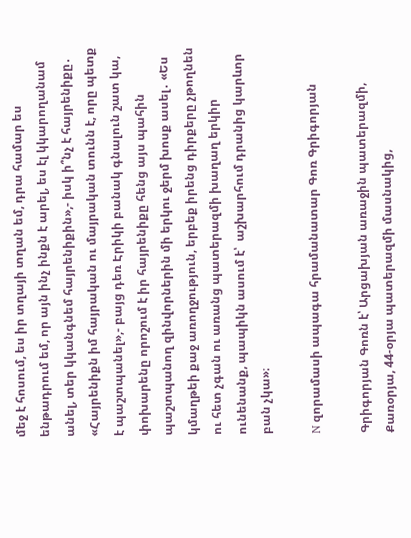մեջ է հոսում, ես իր տղայի տղան եմ, դրա համար ես ենթադրում եմ, որ այն ինչ ինքն է արել, ես էլ կկարողանամ անել, տեր կկանգնեմ հայրենիքին»,- իսկ ի՞նչ է հայրենիքը․ «Հայրենիքն իմ հայրական ու մայրական տունն է, որը պետք է պաշտպանել»,- բայց դեռ Էրիկի բանակ գնալուն շատ կա, փոխարենը որոշում է իր հայրենիքը հենց այս պահին  պաշտպանող զինվորներին մի երկու ջերմ խոսք ասել․ «Ես կմաղթեի քաջ առողջություն, երբեք իրենց դիրքերը չթողնեն ու հետ չգան ու առանց պատերազմի խաղաղ երկիր ունենանք, պապիկն ասում է՝  աշխարհում դրանից կարևոր բան չկա»։

N զորամասի ապագա հրամանատար Գոռ Գրիգորյան

Գրիգորյան Գոռն է՝ Արցախյան առաջին պատերազմի, Քառօրյա, 44-օրյա պատերազմի մասնակից,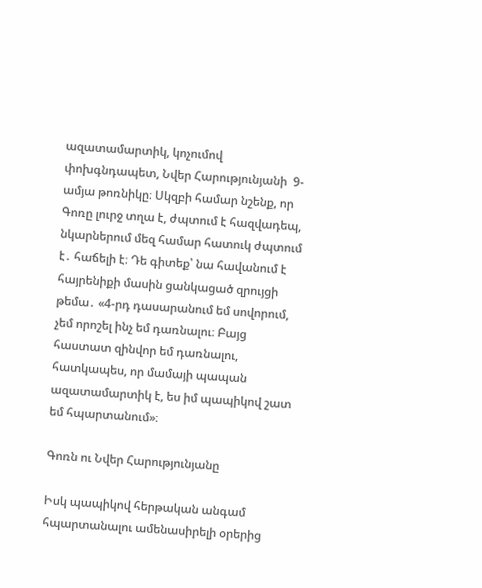ազատամարտիկ, կոչումով փոխգնդապետ, Նվեր Հարությունյանի  9-ամյա թոռնիկը։ Սկզբի համար նշենք, որ Գոռը լուրջ տղա է, ժպտում է հազվադեպ, նկարներում մեզ համար հատուկ ժպտում է․ հաճելի է։ Դե գիտեք՝ նա հավանում է հայրենիքի մասին ցանկացած զրույցի թեմա․ «4-րդ դասարանում եմ սովորում, չեմ որոշել ինչ եմ դառնալու։ Բայց հաստատ զինվոր եմ դառնալու, հատկապես, որ մամայի պապան ազատամարտիկ է, ես իմ պապիկով շատ եմ հպարտանում»։

Գոռն ու Նվեր Հարությունյանը

Իսկ պապիկով հերթական անգամ հպարտանալու ամենասիրելի օրերից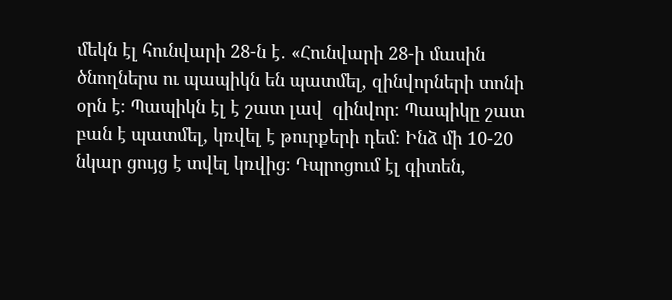մեկն էլ հունվարի 28-ն է․ «Հունվարի 28-ի մասին ծնողներս ու պապիկն են պատմել, զինվորների տոնի օրն է։ Պապիկն էլ է շատ լավ  զինվոր։ Պապիկը շատ բան է պատմել, կռվել է թուրքերի դեմ։ Ինձ մի 10-20 նկար ցույց է տվել կռվից։ Դպրոցում էլ գիտեն,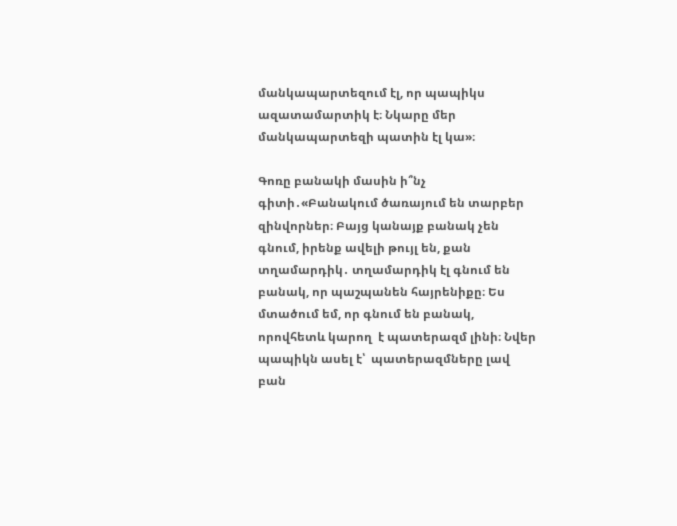մանկապարտեզում էլ, որ պապիկս ազատամարտիկ է։ Նկարը մեր մանկապարտեզի պատին էլ կա»։

Գոռը բանակի մասին ի՞նչ գիտի․«Բանակում ծառայում են տարբեր զինվորներ։ Բայց կանայք բանակ չեն գնում, իրենք ավելի թույլ են, քան տղամարդիկ․ տղամարդիկ էլ գնում են բանակ, որ պաշպանեն հայրենիքը։ Ես մտածում եմ, որ գնում են բանակ, որովհետև կարող  է պատերազմ լինի։ Նվեր պապիկն ասել է՝  պատերազմները լավ բան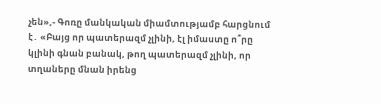չեն»,- Գոռը մանկական միամտությամբ հարցնում է․ «Բայց որ պատերազմ չլինի, էլ իմաստը ո՞րը կլինի գնան բանակ, թող պատերազմ չլինի, որ տղաները մնան իրենց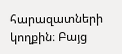հարազատների կողքին։ Բայց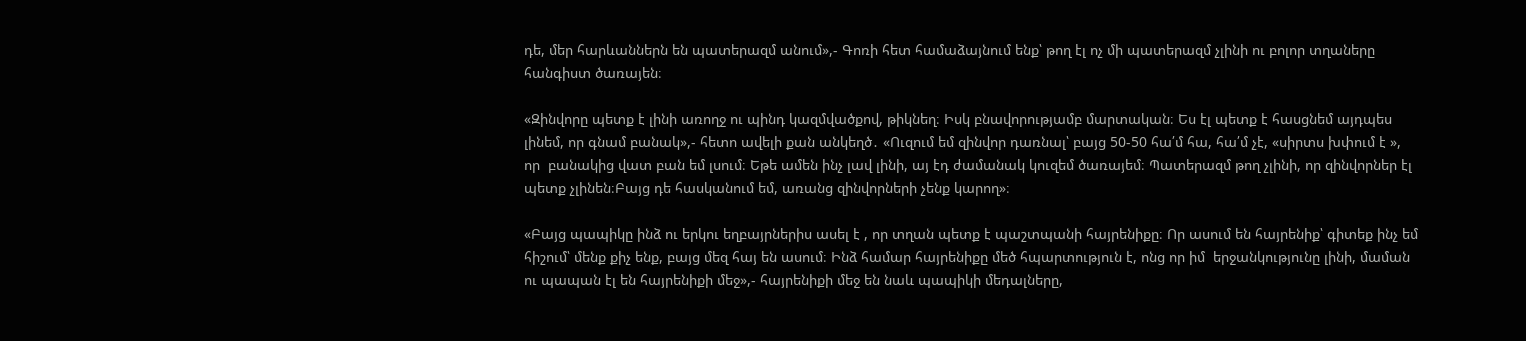դե, մեր հարևաններն են պատերազմ անում»,- Գոռի հետ համաձայնում ենք՝ թող էլ ոչ մի պատերազմ չլինի ու բոլոր տղաները հանգիստ ծառայեն։

«Զինվորը պետք է լինի առողջ ու պինդ կազմվածքով, թիկնեղ։ Իսկ բնավորությամբ մարտական։ Ես էլ պետք է հասցնեմ այդպես լինեմ, որ գնամ բանակ»,- հետո ավելի քան անկեղծ․ «Ուզում եմ զինվոր դառնալ՝ բայց 50-50 հա՛մ հա, հա՛մ չէ, «սիրտս խփում է », որ  բանակից վատ բան եմ լսում։ Եթե ամեն ինչ լավ լինի, այ էդ ժամանակ կուզեմ ծառայեմ։ Պատերազմ թող չլինի, որ զինվորներ էլ պետք չլինեն։Բայց դե հասկանում եմ, առանց զինվորների չենք կարող»։

«Բայց պապիկը ինձ ու երկու եղբայրներիս ասել է , որ տղան պետք է պաշտպանի հայրենիքը։ Որ ասում են հայրենիք՝ գիտեք ինչ եմ հիշում՝ մենք քիչ ենք, բայց մեզ հայ են ասում։ Ինձ համար հայրենիքը մեծ հպարտություն է, ոնց որ իմ  երջանկությունը լինի, մաման ու պապան էլ են հայրենիքի մեջ»,- հայրենիքի մեջ են նաև պապիկի մեդալները,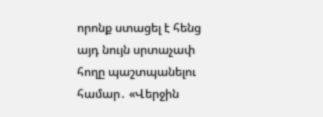որոնք ստացել է հենց այդ նույն սրտաչափ հողը պաշտպանելու համար․ «Վերջին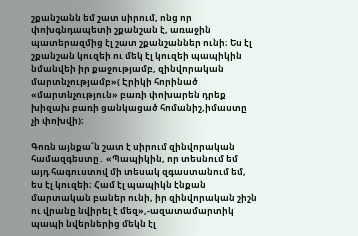շքանշանն եմ շատ սիրում, ոնց որ փոխգնդապետի շքանշան է, առաջին պատերազմից էլ շատ շքանշաններ ունի։ Ես էլ շքանշան կուզեի ու մեկ էլ կուզեի պապիկին նմանվեի իր քաջությամբ, զինվորական մարտնչությամբ»( Էրիկի հորինած «մարտնչություն» բառի փոխարեն դրեք խիզախ բառի ցանկացած հոմանիշ,իմաստը չի փոխվի)։

Գոռն այնքա՜ն շատ է սիրում զինվորական համազգեստը․ «Պապիկին, որ տեսնում եմ այդ հագուստով մի տեսակ զգաստանում եմ, ես էլ կուզեի։ Համ էլ պապիկն էնքան մարտական բաներ ունի, իր զինվորական շիշն ու վրանը նվիրել է մեզ»,-ազատամարտիկ պապի նվերներից մեկն էլ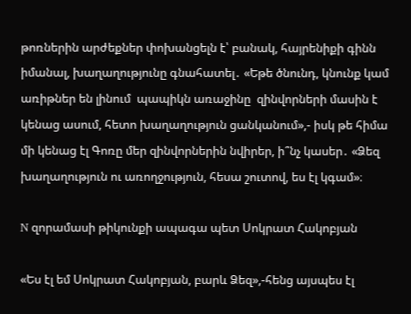թոռներին արժեքներ փոխանցելն է՝ բանակ, հայրենիքի գինն իմանալ, խաղաղությունը գնահատել․ «Եթե ծնունդ, կնունք կամ առիթներ են լինում  պապիկն առաջինը  զինվորների մասին է կենաց ասում, հետո խաղաղություն ցանկանում»,- իսկ թե հիմա մի կենաց էլ Գոռը մեր զինվորներին նվիրեր, ի՞նչ կասեր․ «Ձեզ խաղաղություն ու առողջություն, հեսա շուտով, ես էլ կգամ»։

N զորամասի թիկունքի ապագա պետ Սոկրատ Հակոբյան

«Ես էլ եմ Սոկրատ Հակոբյան, բարև Ձեզ»,-հենց այսպես էլ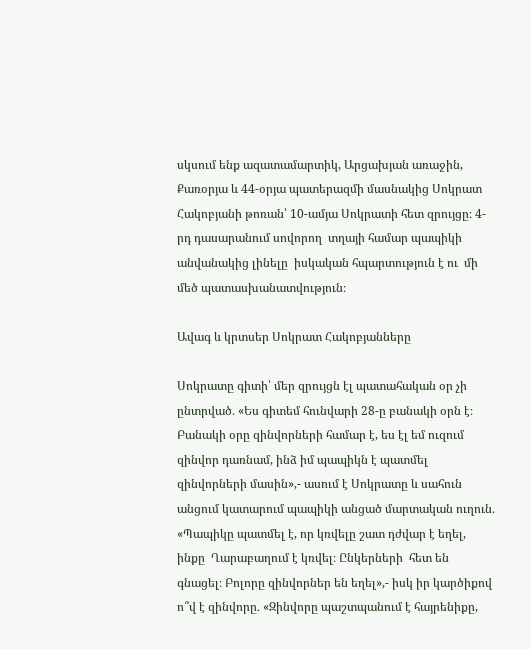սկսում ենք ազատամարտիկ, Արցախյան առաջին, Քառօրյա և 44-օրյա պատերազմի մասնակից Սոկրատ Հակոբյանի թոռան՝ 10-ամյա Սոկրատի հետ զրույցը։ 4-րդ դասարանում սովորող  տղայի համար պապիկի անվանակից լինելը  իսկական հպարտություն է ու  մի մեծ պատասխանատվություն։

Ավագ և կրտսեր Սոկրատ Հակոբյանները

Սոկրատը գիտի՝ մեր զրույցն էլ պատահական օր չի ընտրված․ «Ես գիտեմ հունվարի 28-ը բանակի օրն է։ Բանակի օրը զինվորների համար է, ես էլ եմ ուզում զինվոր դառնամ, ինձ իմ պապիկն է պատմել զինվորների մասին»,- ասում է Սոկրատը և սահուն անցում կատարում պապիկի անցած մարտական ուղուն․ «Պապիկը պատմել է, որ կռվելը շատ դժվար է եղել, ինքը  Ղարաբաղում է կռվել։ Ընկերների  հետ են գնացել։ Բոլորը զինվորներ են եղել»,- իսկ իր կարծիքով ո՞վ է զինվորը․ «Զինվորը պաշտպանում է հայրենիքը,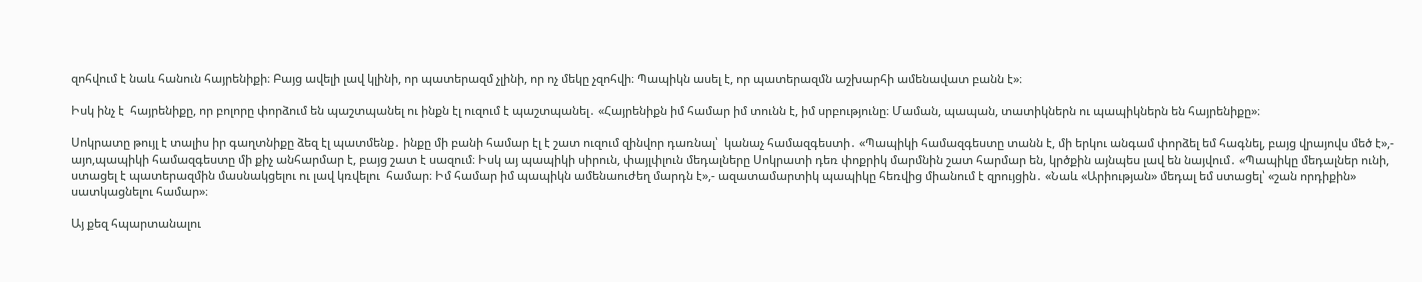զոհվում է նաև հանուն հայրենիքի։ Բայց ավելի լավ կլինի, որ պատերազմ չլինի, որ ոչ մեկը չզոհվի։ Պապիկն ասել է, որ պատերազմն աշխարհի ամենավատ բանն է»։

Իսկ ինչ է  հայրենիքը, որ բոլորը փորձում են պաշտպանել ու ինքն էլ ուզում է պաշտպանել․ «Հայրենիքն իմ համար իմ տունն է, իմ սրբությունը։ Մաման, պապան, տատիկներն ու պապիկներն են հայրենիքը»։

Սոկրատը թույլ է տալիս իր գաղտնիքը ձեզ էլ պատմենք․ ինքը մի բանի համար էլ է շատ ուզում զինվոր դառնալ՝  կանաչ համազգեստի․ «Պապիկի համազգեստը տանն է, մի երկու անգամ փորձել եմ հագնել, բայց վրայովս մեծ է»,- այո,պապիկի համազգեստը մի քիչ անհարմար է, բայց շատ է սազում։ Իսկ այ պապիկի սիրուն, փայլփլուն մեդալները Սոկրատի դեռ փոքրիկ մարմնին շատ հարմար են, կրծքին այնպես լավ են նայվում․ «Պապիկը մեդալներ ունի, ստացել է պատերազմին մասնակցելու ու լավ կռվելու  համար։ Իմ համար իմ պապիկն ամենաուժեղ մարդն է»,- ազատամարտիկ պապիկը հեռվից միանում է զրույցին․ «Նաև «Արիության» մեդալ եմ ստացել՝ «շան որդիքին» սատկացնելու համար»։

Այ քեզ հպարտանալու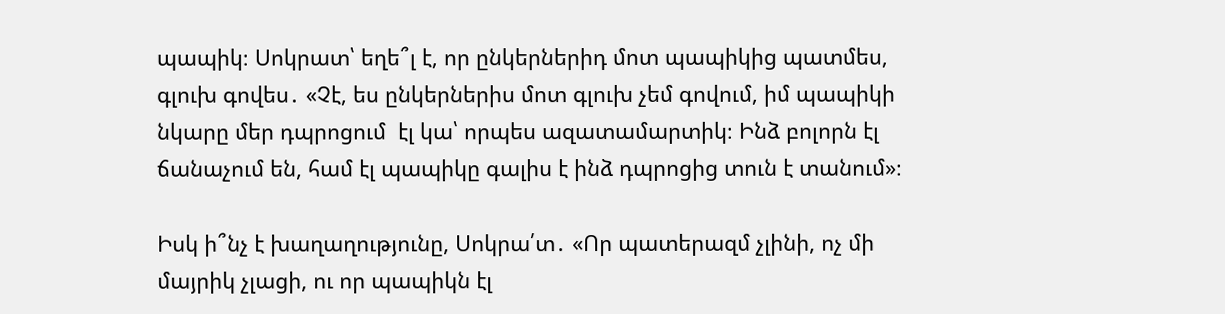պապիկ։ Սոկրատ՝ եղե՞լ է, որ ընկերներիդ մոտ պապիկից պատմես, գլուխ գովես․ «Չէ, ես ընկերներիս մոտ գլուխ չեմ գովում, իմ պապիկի  նկարը մեր դպրոցում  էլ կա՝ որպես ազատամարտիկ։ Ինձ բոլորն էլ ճանաչում են, համ էլ պապիկը գալիս է ինձ դպրոցից տուն է տանում»։

Իսկ ի՞նչ է խաղաղությունը, Սոկրա՛տ․ «Որ պատերազմ չլինի, ոչ մի մայրիկ չլացի, ու որ պապիկն էլ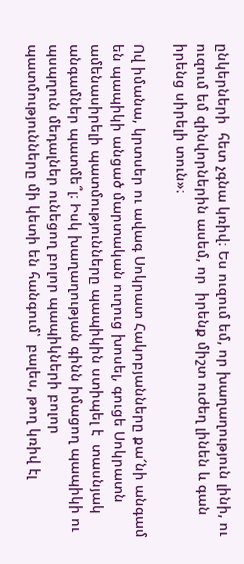ընկերների  հետ չգնա կռիվ։ Ես ուզում եմ, որ խաղաղություն լինի, ու ուզում եմ զինվորներին ասեմ, որ  իրենք միշտ ուժեղ լինեն և գան իրենց սիրելի տուն»։

Ով իմանա, կրտսեր ու ավագ Սոկրատ Հակոբյանները քա՜նի անգամ  են պապիկի անցած մարտական ուղուց խոսել, գուցե Սոկրատն ամենասիրելի պատմությունները պապիկին ստիպել է  տասնյակ անգամներ պատմե՞լ։ Իսկ խաղաղության գինն իմացող պապիկի ու պսպղուն մեդալներ ունեցող բոլոր պապիկների բոլոր պատմությունները մի կետի են հանգում՝  բալես, թող կռիվ էլ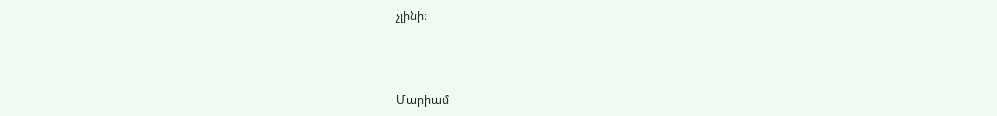չլինի։



Մարիամ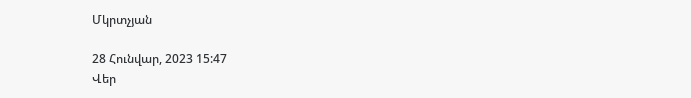Մկրտչյան

28 Հունվար, 2023 15:47
Վեր